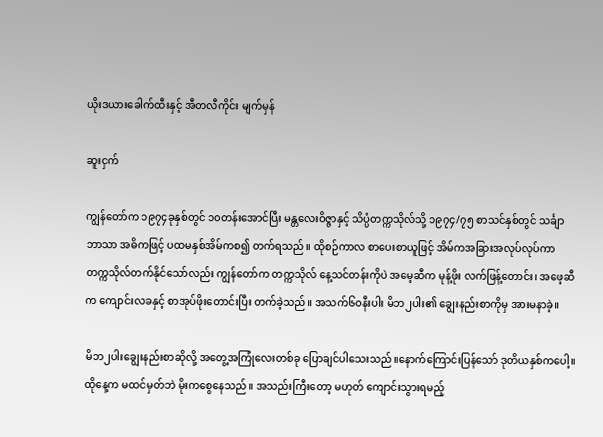ယိုးဒယားခေါက်ထီးနှင့် အီတလီကိုင်း မျက်မှန်

ဆူးငှက်

ကျွန်တော်က ၁၉၇၄ခုနှစ်တွင် ၁၀တန်းအောင်ပြီး မန္တလေးဝိဇ္ဇာနှင့် သိပ္ပံတက္ကသိုလ်သို့ ၁၉၇၄/၇၅ စာသင်နှစ်တွင် သင်္ချာဘာသာ အဓိကဖြင့် ပထမနှစ်အိမ်ကစ၍ တက်ရသည်။ ထိုစဉ်ကာလ စာပေးစာယူဖြင့် အိမ်ကအခြားအလုပ်လုပ်ကာ တက္ကသိုလ်တက်နိုင်သော်လည်း ကျွန်တော်က တက္ကသိုလ် နေ့သင်တန်းကိုပဲ အမေ့ဆီက မုန့်ဖိုး လက်ဖြန့်တောင်း၊ အဖေ့ဆီက ကျောင်းလခနှင့် စာအုပ်ဖိုးတောင်းပြီး တက်ခဲ့သည်။ အသက်၆၀နီးပါး မိဘ၂ပါး၏ ချွေးနည်းစာကိုမှ အားမနာခဲ့။

မိဘ၂ပါးချွေးနည်းစာဆိုလို့ အတွေ့အကြုံလေးတစ်ခု ပြောချင်ပါသေးသည်။နောက်ကြောင်းပြန်သော် ဒုတိယနှစ်ကပေါ့။ ထိုနေ့က မထင်မှတ်ဘဲ မိုးကစွေနေသည်။ အသည်းကြီးတော့ မဟုတ် ကျောင်းသွားရမည့်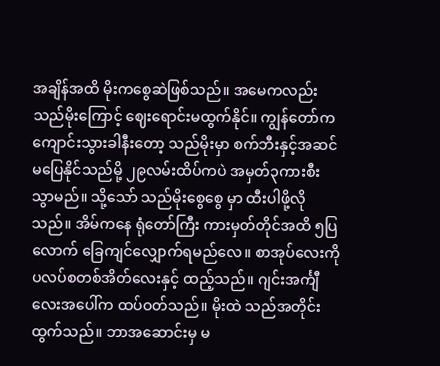အချိန်အထိ မိုးကစွေဆဲဖြစ်သည်။ အမေကလည်း သည်မိုးကြောင့် ဈေးရောင်းမထွက်နိုင်။ ကျွန်တော်က ကျောင်းသွားခါနီးတော့ သည်မိုးမှာ စက်ဘီးနှင့်အဆင်မပြေနိုင်သည်မို့ ၂၉လမ်းထိပ်ကပဲ အမှတ်၃ကားစီးသွာမည်။ သို့သော် သည်မိုးစွေစွေ မှာ ထီးပါဖို့လိုသည်။ အိမ်ကနေ ရုံတော်ကြီး ကားမှတ်တိုင်အထိ ၅ပြလောက် ခြေကျင်လျှောက်ရမည်လေ။ စာအုပ်လေးကို ပလပ်စတစ်အိတ်လေးနှင့် ထည့်သည်။ ဂျင်းအင်္ကျီလေးအပေါ်က ထပ်ဝတ်သည်။ မိုးထဲ သည်အတိုင်းထွက်သည်။ ဘာအဆောင်းမှ မ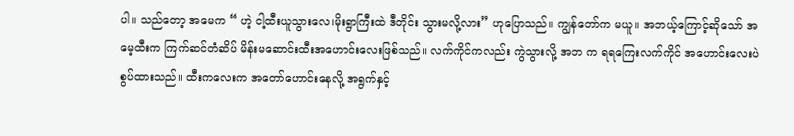ပါ။ သည်တော့ အမေက “ ဟဲ့ ငါ့ထီးယူသွားလေ၊မိုးရွာကြီးထဲ ဒီတိုင်း သွားမလို့လား” ဟုပြောသည်။ ကျွန်တော်က မယူ။ အဘယ့်ကြောင့်ဆိုသော် အမေ့ထီးက ကြက်ဆင်တံဆိပ် မိန်းမဆောင်းထီးအဟောင်းလေးဖြစ်သည်။ လက်ကိုင်ကလည်း ကွဲသွားလို့ အဘ က ရရကြေးလက်ကိုင် အဟောင်းလေးပဲ စွပ်ထားသည်။ ထီးကလေးက အတော်ဟောင်းနေလို့ အရွက်နှင့်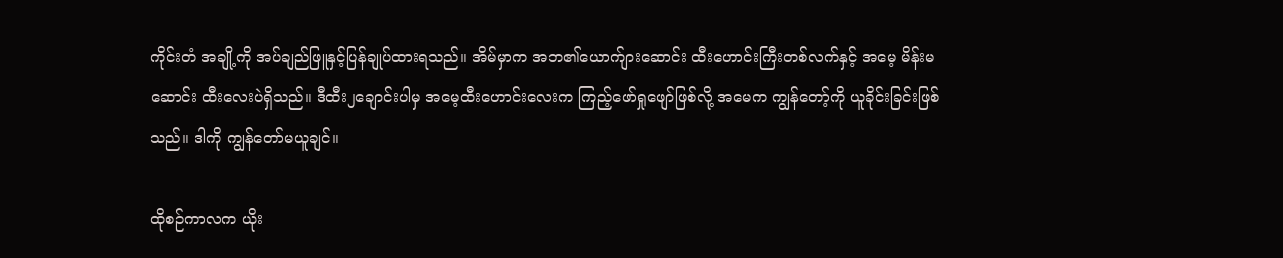ကိုင်းတံ အချို့ကို အပ်ချည်ဖြူနှင့်ပြန်ချုပ်ထားရသည်။ အိမ်မှာက အဘ၏ယောက်ျားဆောင်း ထီးဟောင်းကြီးတစ်လက်နှင့် အမေ့ မိန်းမဆောင်း ထီးလေးပဲရှိသည်။ ဒီထီး၂ချောင်းပါမှ အမေ့ထီးဟောင်းလေးက ကြည့်ဖော်ရှုဖျော်ဖြစ်လို့ အမေက ကျွန်တော့်ကို ယူခိုင်းခြင်းဖြစ်သည်။ ဒါကို ကျွန်တော်မယူချင်။

ထိုစဉ်ကာလက ယိုး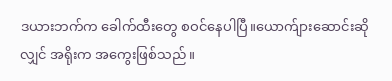ဒယားဘက်က ခေါက်ထီးတွေ စဝင်နေပါပြီ။ယောက်ျားဆောင်းဆိုလျှင် အရိုးက အကွေးဖြစ်သည်။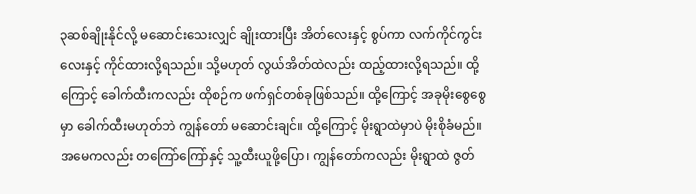၃ဆစ်ချိုးနိုင်လို့ မဆောင်းသေးလျှင် ချိုးထားပြီး အိတ်လေးနှင့် စွပ်ကာ လက်ကိုင်ကွင်းလေးနှင့် ကိုင်ထားလို့ရသည်။ သို့မဟုတ် လွယ်အိတ်ထဲလည်း ထည့်ထားလို့ရသည်။ ထို့ကြောင့် ခေါက်ထီးကလည်း ထိုစဉ်က ဖက်ရှင်တစ်ခုဖြစ်သည်။ ထို့ကြောင့် အခုမိုးစွေစွေမှာ ခေါက်ထီးမဟုတ်ဘဲ ကျွန်တော် မဆောင်းချင်။ ထို့ကြောင့် မိုးရွာထဲမှာပဲ မိုးစိုခံမည်။ အမေကလည်း တကြော်ကြော်နှင့် သူ့ထီးယူဖို့ပြော၊ ကျွန်တော်ကလည်း မိုးရွာထဲ ဇွတ်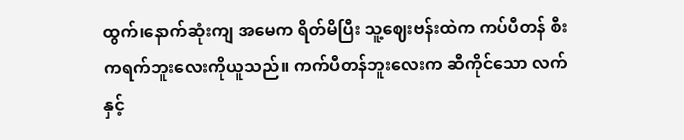ထွက်၊နောက်ဆုံးကျ အမေက ရိတ်မိပြီး သူ့ဈေးဗန်းထဲက ကပ်ပီတန် စီးကရက်ဘူးလေးကိုယူသည်။ ကက်ပီတန်ဘူးလေးက ဆီကိုင်သော လက်နှင့်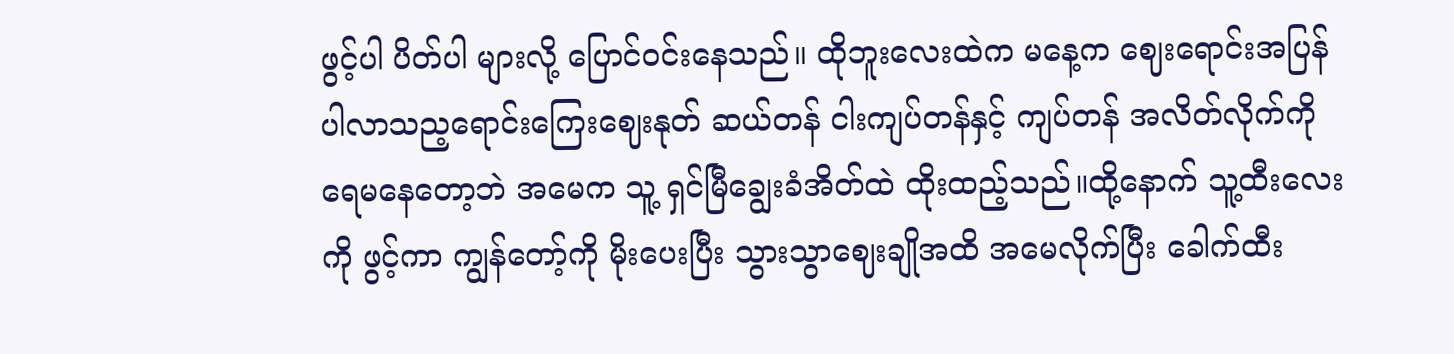ဖွင့်ပါ ပိတ်ပါ များလို့ ပြောင်ဝင်းနေသည်။ ထိုဘူးလေးထဲက မနေ့က ဈေးရောင်းအပြန် ပါလာသည့ရောင်းကြေးဈေးနုတ် ဆယ်တန် ငါးကျပ်တန်နှင့် ကျပ်တန် အလိတ်လိုက်ကို ရေမနေတော့ဘဲ အမေက သူ့ ရှင်မြီချွေးခံအိတ်ထဲ ထိုးထည့်သည်။ထို့နောက် သူ့ထီးလေးကို ဖွင့်ကာ ကျွန်တော့်ကို မိုးပေးပြီး သွားသွာဈေးချိုအထိ အမေလိုက်ပြီး ခေါက်ထီး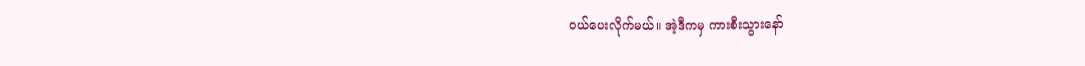ဝယ်ပေးလိုက်မယ်။ အဲ့ဒီကမှ ကားစီးသွားနော်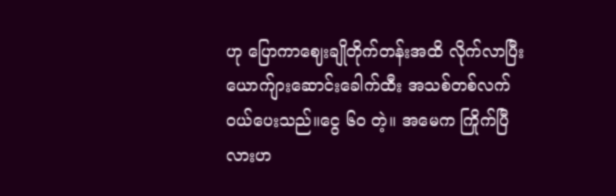ဟု ပြောကာဈေးချိုတိုက်တန်းအထိ လိုက်လာပြီး ယောက်ျားဆောင်းခေါက်ထီး အသစ်တစ်လက် ဝယ်ပေးသည်။ငွေ ၆၀ တဲ့။ အမေက ကြိုက်ပြီလားဟ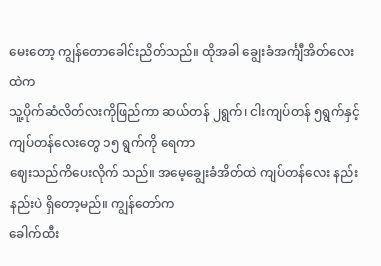မေးတော့ ကျွန်တောခေါင်းညိတ်သည်။ ထိုအခါ ချွေးခံအင်္ကျီအိတ်လေးထဲက
သူ့ပိုက်ဆံလိတ်လးကိုဖြည်ကာ ဆယ်တန် ၂ရွက်၊ ငါးကျပ်တန် ၅ရွက်နှင့် ကျပ်တန်လေးတွေ ၁၅ ရွက်ကို ရေကာ
ဈေးသည်ကိပေးလိုက် သည်။ အမေ့ချွေးခံအိတ်ထဲ ကျပ်တန်လေး နည်းနည်းပဲ ရှိတော့မည်။ ကျွန်တော်က
ခေါက်ထီး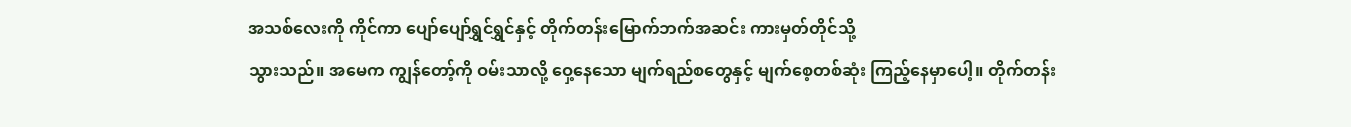အသစ်လေးကို ကိုင်ကာ ပျော်ပျော်ရွှင်ရွှင်နှင့် တိုက်တန်းမြောက်ဘက်အဆင်း ကားမှတ်တိုင်သို့
သွားသည်။ အမေက ကျွန်တော့်ကို ဝမ်းသာလို့ ဝှေ့နေသော မျက်ရည်စတွေနှင့် မျက်စေ့တစ်ဆုံး ကြည့်နေမှာပေါ့။ တိုက်တန်း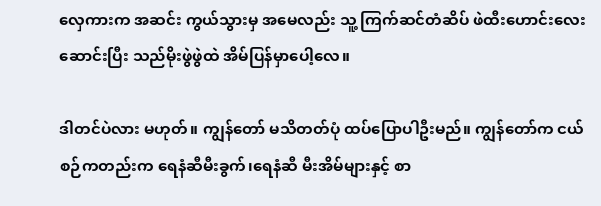လှေကားက အဆင်း ကွယ်သွားမှ အမေလည်း သူ့ ကြက်ဆင်တံဆိပ် ဖဲထီးဟောင်းလေး ဆောင်းပြီး သည်မိုးဖွဲဖွဲထဲ အိမ်ပြန်မှာပေါ့လေ။

ဒါတင်ပဲလား မဟုတ်။ ကျွန်တော် မသိတတ်ပုံ ထပ်ပြောပါဦးမည်။ ကျွန်တော်က ငယ်စဉ်ကတည်းက ရေနံဆီမီးခွက်၊ရေနံဆီ မီးအိမ်များနှင့် စာ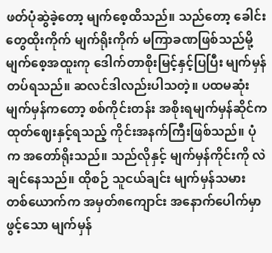ဖတ်ပုံဆွဲခဲ့တော့ မျက်စေ့ထိသည်။ သည်တော့ ခေါင်းတွေထိုးကိုက် မျက်ရိုးကိုက် မကြာခဏဖြစ်သည်မို့ မျက်စေ့အထူးကု ဒေါက်တာစိုးမြင့်နှင့်ပြပြီး မျက်မှန်တပ်ရသည်။ ဆလင်ဒါလည်းပါသတဲ့။ ပထမဆုံး မျက်မှန်ကတော့ စစ်ကိုင်းတန်း အစိုးရမျက်မှန်ဆိုင်က ထုတ်ဈေးနှင့်ရသည့် ကိုင်းအနက်ကြီးဖြစ်သည်။ ပုံက အတော်ရိုးသည်။ သည်လိုနှင့် မျက်မှန်ကိုင်းကို လဲချင်နေသည်။ ထိုစဉ် သူငယ်ချင်း မျက်မှန်သမား တစ်ယောက်က အမှတ်၈ကျောင်း အနောက်ပေါက်မှာ ဖွင့်သော မျက်မှန်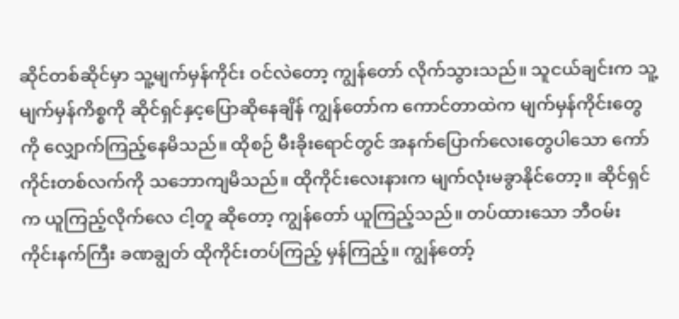ဆိုင်တစ်ဆိုင်မှာ သူ့မျက်မှန်ကိုင်း ဝင်လဲတော့ ကျွန်တော် လိုက်သွားသည်။ သူငယ်ချင်းက သူ့မျက်မှန်ကိစ္စကို ဆိုင်ရှင်နှင့ပြောဆိုနေချိန် ကျွန်တော်က ကောင်တာထဲက မျက်မှန်ကိုင်းတွေကို လျှောက်ကြည့်နေမိသည်။ ထိုစဉ် မီးခိုးရောင်တွင် အနက်ပြောက်လေးတွေပါသော ကော်ကိုင်းတစ်လက်ကို သဘောကျမိသည်။ ထိုကိုင်းလေးနားက မျက်လုံးမခွာနိုင်တော့။ ဆိုင်ရှင်က ယူကြည့်လိုက်လေ ငါ့တူ ဆိုတော့ ကျွန်တော် ယူကြည့်သည်။ တပ်ထားသော ဘီဝမ်း ကိုင်းနက်ကြီး ခဏချွတ် ထိုကိုင်းတပ်ကြည့် မှန်ကြည့်။ ကျွန်တော့်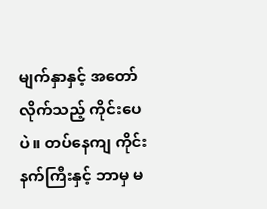မျက်နှာနှင့် အတော်လိုက်သည့် ကိုင်းပေပဲ။ တပ်နေကျ ကိုင်းနက်ကြီးနှင့် ဘာမှ မ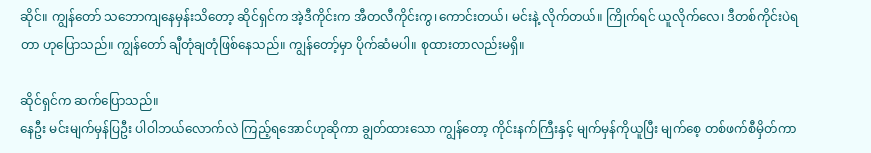ဆိုင်။ ကျွန်တော် သဘောကျနေမှန်းသိတော့ ဆိုင်ရှင်က အဲ့ဒီကိုင်းက အီတလီကိုင်းကွ၊ကောင်းတယ်၊ မင်းနဲ့ လိုက်တယ်။ ကြိုက်ရင် ယူလိုက်လေ၊ ဒီတစ်ကိုင်းပဲရတာ ဟုပြောသည်။ ကျွန်တော် ချီတုံချတုံဖြစ်နေသည်။ ကျွန်တော့်မှာ ပိုက်ဆံမပါ။ စုထားတာလည်းမရှိ။

ဆိုင်ရှင်က ဆက်ပြောသည်။
နေဦး မင်းမျက်မှန်ပြဦး ပါဝါဘယ်လောက်လဲ ကြည့်ရအောင်ဟုဆိုကာ ချွတ်ထားသော ကျွန်တော့ ကိုင်းနက်ကြီးနှင့် မျက်မှန်ကိုယူပြီး မျက်စေ့ တစ်ဖက်စီမှိတ်ကာ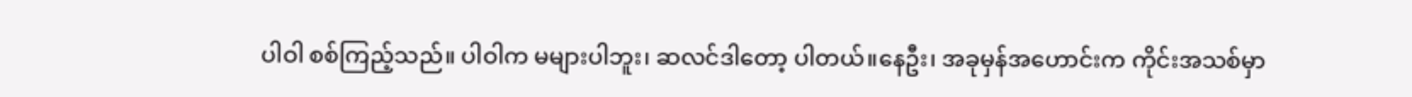ပါဝါ စစ်ကြည့်သည်။ ပါဝါက မများပါဘူး၊ ဆလင်ဒါတော့ ပါတယ်။နေဦး၊ အခုမှန်အဟောင်းက ကိုင်းအသစ်မှာ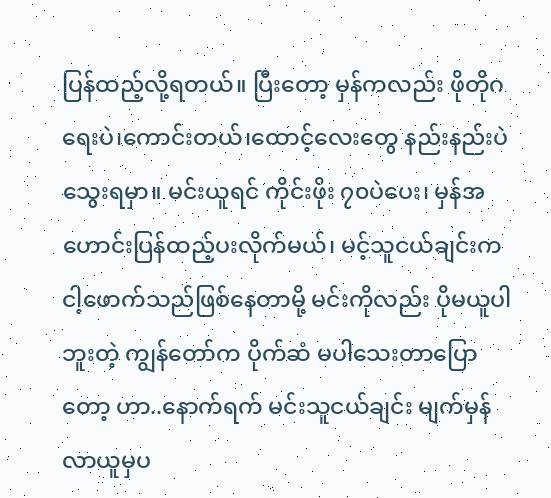ပြန်ထည့်လို့ရတယ်။ ပြီးတော့ မှန်ကလည်း ဖိုတိုဂရေးပဲ၊ကောင်းတယ်၊ထောင့်လေးတွေ နည်းနည်းပဲ သွေးရမှာ။ မင်းယူရင် ကိုင်းဖိုး ၇၀ပဲပေး၊ မှန်အဟောင်းပြန်ထည့်ပးလိုက်မယ်၊ မင့်သူငယ်ချင်းက ငါ့ဖောက်သည်ဖြစ်နေတာမို့ မင်းကိုလည်း ပိုမယူပါဘူးတဲ့ ကျွန်တော်က ပိုက်ဆံ မပါသေးတာပြောတော့ ဟာ..နောက်ရက် မင်းသူငယ်ချင်း မျက်မှန်လာယူမှပ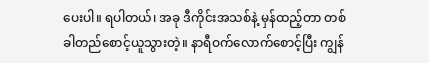ပေးပါ။ ရပါတယ်၊ အခု ဒီကိုင်းအသစ်နဲ့ မှန်ထည့်တာ တစ်ခါတည်စောင့်ယူသွားတဲ့။ နာရီဝက်လောက်စောင့်ပြီး ကျွန်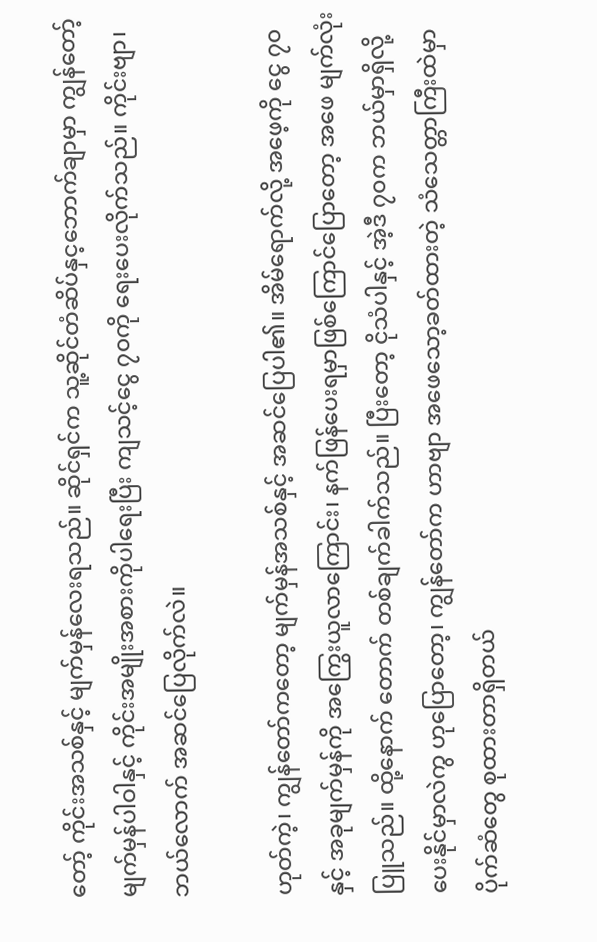တော့် ကိုင်းအသစ်နှင့် မျက်မှန်လေးရသည်။ ဆိုင်ရှင်က သူ့ဆိုင်တံဆိပ်နှင့ဘောက်ချာမှာ ကျွန်တော့် မျက်မှန်ပါဝါနှင့် ကိုင်းအမျိုးအစားကိုပါရေးပြီး ကျသင့်ငွေ ၇၀ကို ရေးပေးလိုက်သည်။ ကိုင်းဗျာ၊ ဘယ်လောက် အဆင်ပြေလိုက်လဲ။

ဟုတ်ကဲ့၊ ကျွန်တော်ကတော့ မျက်မှန်အသစ်နှင့် အဆင်ပြေပါ၏။ အိမ်ရောက်လို့ အဖေ့ကို ငွေ ၇၀နှင့် အခုမျက်မှန်ကို အကြွေးယူလာကြောင်း၊ နက်ဖြန်ပေးရမှာဖြစ်ကြောင်ပြောတော့ အဖေ မျက်လုံးပြူသည်။ ထို့နောက် တောက် တစ်ချက်ခါက်သည်။ ပြီးတော့ ငိုသံပါနှင့် အဲ့ဒီ ၇၀က ဘယ်မှာရှိလို့ ပေးနိုင်မှာလဲကွ ဟုပြောတော့၊ ကျွန်တော်က ဟာဗျာ အဖေသော့ခတ်ထားတဲ့ သံသေတ္တာကြီးထဲမှာ ပိုက်ဆံတွေ စုထားတာရှိတယ်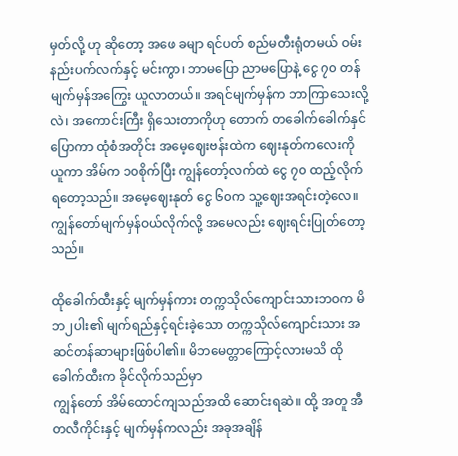မှတ်လို့ ဟု ဆိုတော့ အဖေ ခမျာ ရင်ပတ် စည်မတီးရုံတမယ် ဝမ်းနည်းပက်လက်နှင့် မင်းကွာ၊ ဘာမပြော ညာမပြောနဲ့ ငွေ ၇၀ တန် မျက်မှန်အကြွေး ယူလာတယ်။ အရင်မျက်မှန်က ဘာကြာသေးလို့လဲ၊ အကောင်းကြီး ရှိသေးတာကိုဟု တောက် တခေါက်ခေါက်နှင်ပြောကာ ထုံစံအတိုင်း အမေ့ဈေးဗန်းထဲက ဈေးနုတ်ကလေးကို ယူကာ အိမ်က ၁၀စိုက်ပြီး ကျွန်တော့်လက်ထဲ ငွေ ၇၀ ထည့်လိုက်ရတော့သည်။ အမေ့ဈေးနုတ် ငွေ ၆၀က သူ့ဈေးအရင်းတဲ့လေ။ ကျွန်တော်မျက်မှန်ဝယ်လိုက်လို့ အမေလည်း ဈေးရင်းပြုတ်တော့သည်။

ထိုခေါက်ထီးနှင့် မျက်မှန်ကား တက္ကသိုလ်ကျောင်းသားဘဝက မိဘ၂ပါး၏ မျက်ရည်နှင့်ရင်းခဲ့သော တက္ကသိုလ်ကျောင်းသား အဆင်တန်ဆာများဖြစ်ပါ၏။ မိဘမေတ္တာကြောင့်လားမသိ ထိုခေါက်ထီးက ခိုင်လိုက်သည်မှာ
ကျွန်တော် အိမ်ထောင်ကျသည်အထိ ဆောင်းရဆဲ။ ထို့ အတူ အီတလီကိုင်းနှင့် မျက်မှန်ကလည်း အခုအချိန်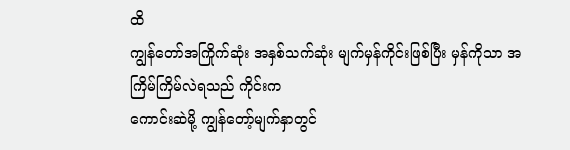ထိ
ကျွန်တော်အကြိုက်ဆုံး အနှစ်သက်ဆုံး မျက်မှန်ကိုင်းဖြစ်ပြီး မှန်ကိုသာ အကြိမ်ကြိမ်လဲရသည် ကိုင်းက
ကောင်းဆဲမို့ ကျွန်တော့်မျက်နှာတွင်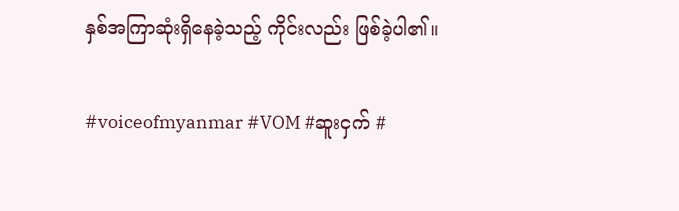နှစ်အကြာဆုံးရှိနေခဲ့သည့် ကိုင်းလည်း ဖြစ်ခဲ့ပါ၏။

#voiceofmyanmar #VOM #ဆူးငှက် #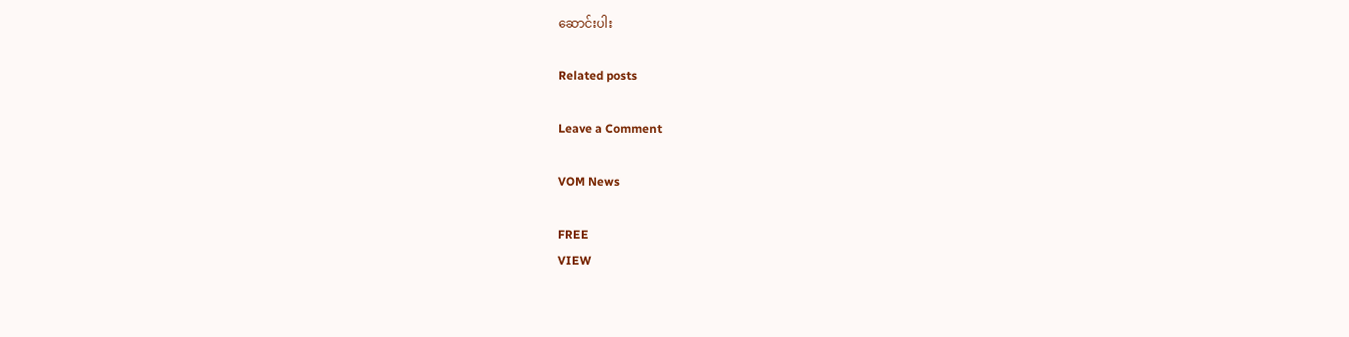ဆောင်းပါး

Related posts

Leave a Comment

VOM News

FREE
VIEW